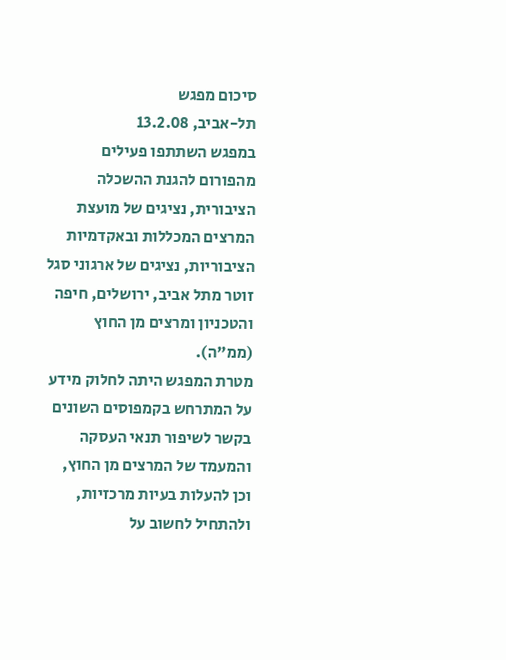סיכום מפגש
תל-אביב, 13.2.08
במפגש השתתפו פעילים מהפורום להגנת ההשכלה הציבורית, נציגים של מועצת המרצים המכללות ובאקדמיות הציבוריות, נציגים של ארגוני סגל זוטר מתל אביב, ירושלים, חיפה והטכניון ומרצים מן החוץ (ממ"ה).
מטרת המפגש היתה לחלוק מידע על המתרחש בקמפוסים השונים בקשר לשיפור תנאי העסקה והמעמד של המרצים מן החוץ, וכן להעלות בעיות מרכזיות, ולהתחיל לחשוב על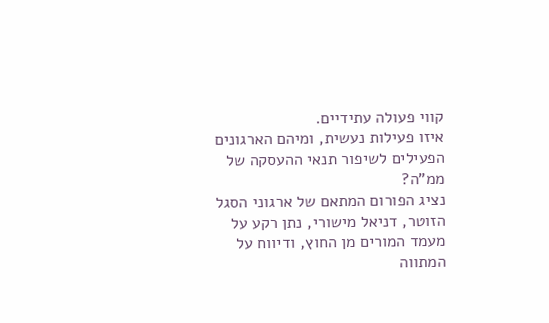קווי פעולה עתידיים.
איזו פעילות נעשית, ומיהם הארגונים הפעילים לשיפור תנאי ההעסקה של ממ"ה?
נציג הפורום המתאם של ארגוני הסגל הזוטר, דניאל מישורי, נתן רקע על מעמד המורים מן החוץ, ודיווח על המתווה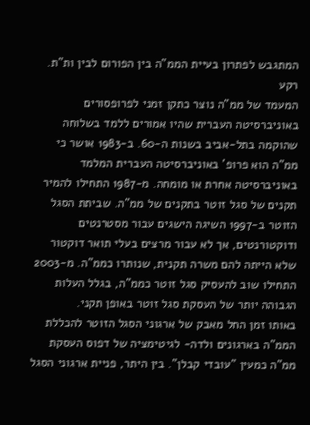המתגבש לפתרון בעיית הממ"ה בין הפורום לבין ות"ת.
רקע
המעמד של ממ"ה נוצר כתקן זמני לפרופסורים באוניברסיטה העברית שהיו אמורים ללמד בשלוחה שהוקמה בתל-אביב בשנות ה-60. ב-1983 אושר כי ממ"ה הוא פרופ' באוניברסיטה העברית המלמד באוניברסיטה אחרת או מומחה. מ-1987 התחילו להמיר תקנים של סגל זוטר בתקנים של ממ"ה. שביתת הסגל הזוטר ב-1997 השיגה הישגים עבור מסטרנטים ודוקטורנטים, אך לא עבור מרצים בעלי תואר דוקטור שלא הייתה להם משרה תקנית, שנותרו כממ"ה. מ-2003 התחילו שוב להעסיק סגל זוטר כממ"ה, בגלל העלות הגבוהה יותר של העסקת סגל זוטר באופן תקני.
באותו זמן החל מאבק של ארגוני הסגל הזוטר להכללת הממ"ה בארגונים ולדה- לגיטימציה של דפוס העסקת ממ"ה כמעין "עובדי קבלן". בין היתר, פניית ארגוני הסגל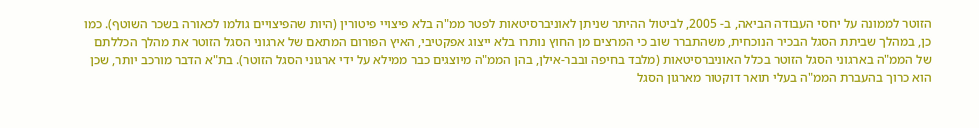הזוטר לממונה על יחסי העבודה הביאה, ב- 2005, לביטול ההיתר שניתן לאוניברסיטאות לפטר ממ"ה בלא פיצויי פיטורין (היות שהפיצויים גולמו לכאורה בשכר השוטף). כמו כן, במהלך שביתת הסגל הבכיר הנוכחית, משהתברר שוב כי המרצים מן החוץ נותרו בלא ייצוג אפקטיבי, האיץ הפורום המתאם של ארגוני הסגל הזוטר את מהלך הכללתם של הממ"ה בארגוני הסגל הזוטר בכלל האוניברסיטאות (מלבד בחיפה ובבר-אילן, בהן הממ"ה מיוצגים כבר ממילא על ידי ארגוני הסגל הזוטר). בת"א הדבר מורכב יותר, שכן הוא כרוך בהעברת הממ"ה בעלי תואר דוקטור מארגון הסגל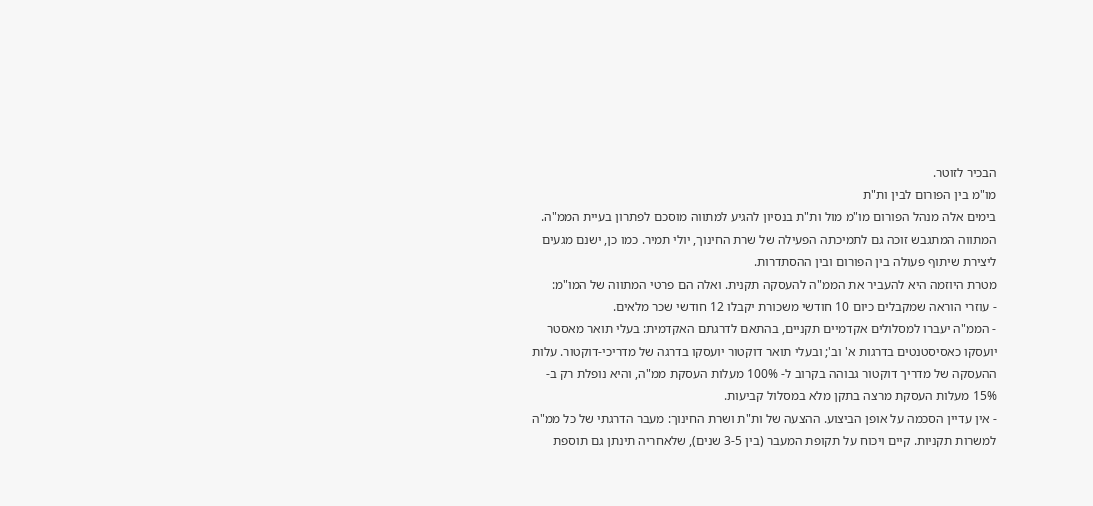הבכיר לזוטר.
מו"מ בין הפורום לבין ות"ת
בימים אלה מנהל הפורום מו"מ מול ות"ת בנסיון להגיע למתווה מוסכם לפתרון בעיית הממ"ה. המתווה המתגבש זוכה גם לתמיכתה הפעילה של שרת החינוך, יולי תמיר. כמו כן, ישנם מגעים ליצירת שיתוף פעולה בין הפורום ובין ההסתדרות.
מטרת היוזמה היא להעביר את הממ"ה להעסקה תקנית. ואלה הם פרטי המתווה של המו"מ:
- עוזרי הוראה שמקבלים כיום 10 חודשי משכורת יקבלו 12 חודשי שכר מלאים.
- הממ"ה יעברו למסלולים אקדמיים תקניים, בהתאם לדרגתם האקדמית: בעלי תואר מאסטר יועסקו כאסיסטנטים בדרגות א' וב'; ובעלי תואר דוקטור יועסקו בדרגה של מדריכי-דוקטור. עלות ההעסקה של מדריך דוקטור גבוהה בקרוב ל- 100% מעלות העסקת ממ"ה, והיא נופלת רק ב- 15% מעלות העסקת מרצה בתקן מלא במסלול קביעות.
- אין עדיין הסכמה על אופן הביצוע. ההצעה של ות"ת ושרת החינוך: מעבר הדרגתי של כל ממ"ה למשרות תקניות. קיים ויכוח על תקופת המעבר (בין 3-5 שנים), שלאחריה תינתן גם תוספת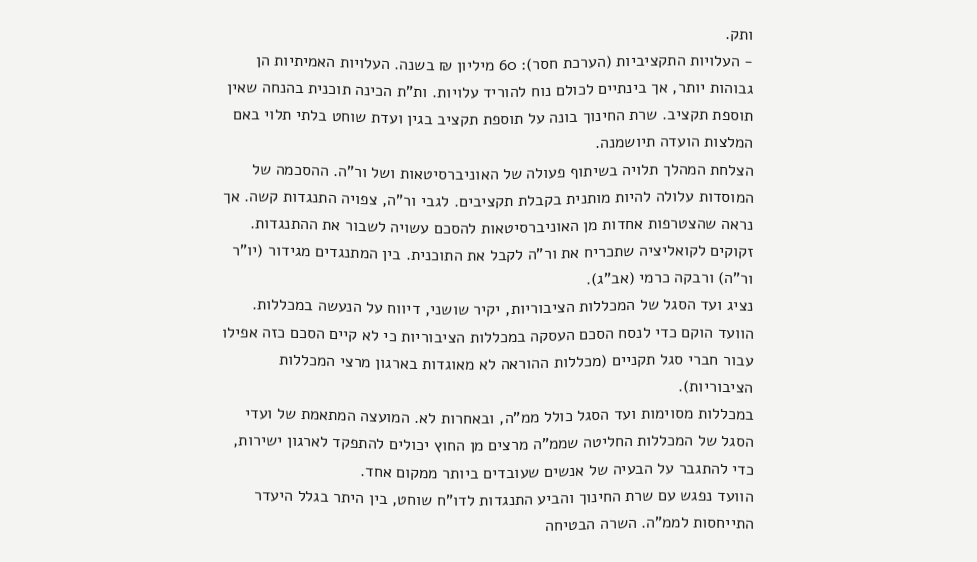ותק.
- העלויות התקציביות (הערכת חסר): 60 מיליון ₪ בשנה. העלויות האמיתיות הן גבוהות יותר, אך בינתיים לכולם נוח להוריד עלויות. ות"ת הכינה תוכנית בהנחה שאין תוספת תקציב. שרת החינוך בונה על תוספת תקציב בגין ועדת שוחט בלתי תלוי באם המלצות הועדה תיושמנה.
הצלחת המהלך תלויה בשיתוף פעולה של האוניברסיטאות ושל ור"ה. ההסכמה של המוסדות עלולה להיות מותנית בקבלת תקציבים. לגבי ור"ה, צפויה התנגדות קשה. אך נראה שהצטרפות אחדות מן האוניברסיטאות להסכם עשויה לשבור את ההתנגדות. זקוקים לקואליציה שתכריח את ור"ה לקבל את התוכנית. בין המתנגדים מגידור (יו"ר ור"ה) ורבקה כרמי (אב"ג).
נציג ועד הסגל של המכללות הציבוריות, יקיר שושני, דיווח על הנעשה במכללות. הוועד הוקם כדי לנסח הסכם העסקה במכללות הציבוריות כי לא קיים הסכם כזה אפילו עבור חברי סגל תקניים (מכללות ההוראה לא מאוגדות בארגון מרצי המכללות הציבוריות).
במכללות מסוימות ועד הסגל כולל ממ"ה, ובאחרות לא. המועצה המתאמת של ועדי הסגל של המכללות החליטה שממ"ה מרצים מן החוץ יכולים להתפקד לארגון ישירות, כדי להתגבר על הבעיה של אנשים שעובדים ביותר ממקום אחד.
הוועד נפגש עם שרת החינוך והביע התנגדות לדו"ח שוחט, בין היתר בגלל היעדר התייחסות לממ"ה. השרה הבטיחה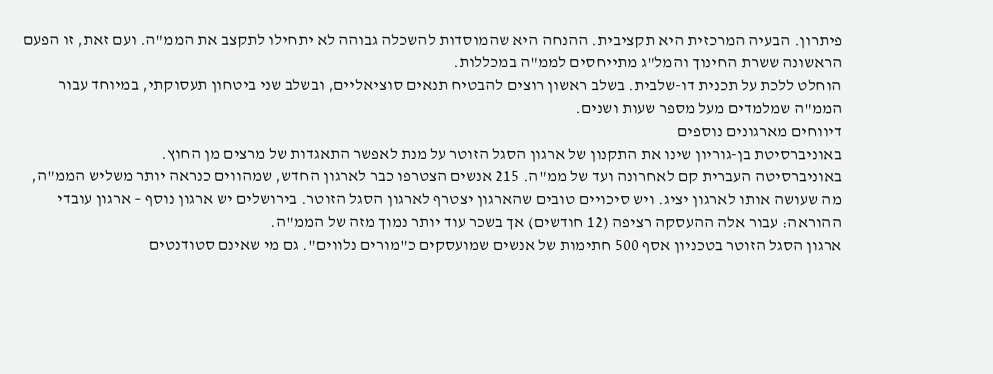פיתרון. הבעיה המרכזית היא תקציבית. ההנחה היא שהמוסדות להשכלה גבוהה לא יתחילו לתקצב את הממ"ה. ועם זאת, זו הפעם הראשונה ששרת החינוך והמל"ג מתייחסים לממ"ה במכללות.
הוחלט ללכת על תכנית דו-שלבית. בשלב ראשון רוצים להבטיח תנאים סוציאליים, ובשלב שני ביטחון תעסוקתי, במיוחד עבור הממ"ה שמלמדים מעל מספר שעות ושנים.
דיווחים מארגונים נוספים
באוניברסיטת בן-גוריון שינו את התקנון של ארגון הסגל הזוטר על מנת לאפשר התאגדות של מרצים מן החוץ.
באוניברסיטה העברית קם לאחרונה ועד של ממ"ה. 215 אנשים הצטרפו כבר לארגון החדש, שמהווים כנראה יותר משליש הממ"ה, מה שעושה אותו לארגון יציג. ויש סיכויים טובים שהארגון יצטרף לארגון הסגל הזוטר. בירושלים יש ארגון נוסף – ארגון עובדי ההוראה: עבור אלה ההעסקה רציפה (12 חודשים) אך בשכר עוד יותר נמוך מזה של הממ"ה.
ארגון הסגל הזוטר בטכניון אסף 500 חתימות של אנשים שמועסקים כ"מורים נלווים". גם מי שאינם סטודנטים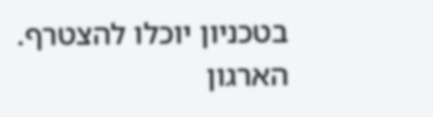בטכניון יוכלו להצטרף. הארגון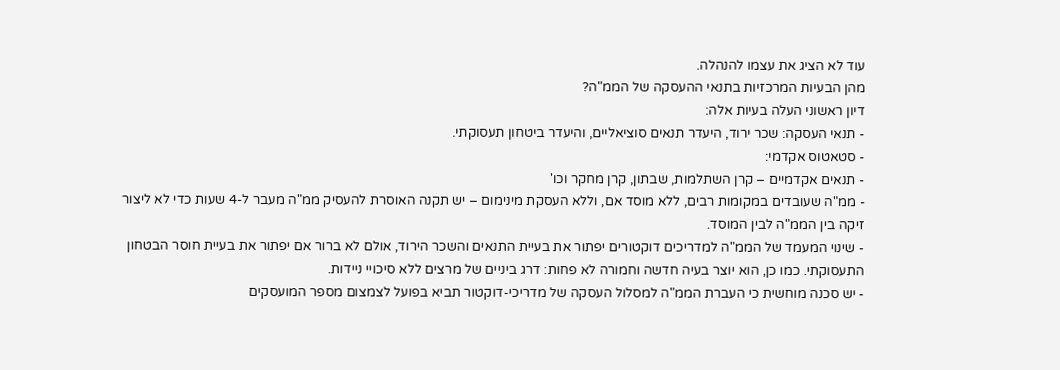עוד לא הציג את עצמו להנהלה.
מהן הבעיות המרכזיות בתנאי ההעסקה של הממ"ה?
דיון ראשוני העלה בעיות אלה:
- תנאי העסקה: שכר ירוד, היעדר תנאים סוציאליים, והיעדר ביטחון תעסוקתי.
- סטאטוס אקדמי:
- תנאים אקדמיים – קרן השתלמות, שבתון, קרן מחקר וכו'
- ממ"ה שעובדים במקומות רבים, ללא מוסד אם, וללא העסקת מינימום – יש תקנה האוסרת להעסיק ממ"ה מעבר ל-4 שעות כדי לא ליצור זיקה בין הממ"ה לבין המוסד.
- שינוי המעמד של הממ"ה למדריכים דוקטורים יפתור את בעיית התנאים והשכר הירוד, אולם לא ברור אם יפתור את בעיית חוסר הבטחון התעסוקתי. כמו כן, הוא יוצר בעיה חדשה וחמורה לא פחות: דרג ביניים של מרצים ללא סיכויי ניידות.
- יש סכנה מוחשית כי העברת הממ"ה למסלול העסקה של מדריכי-דוקטור תביא בפועל לצמצום מספר המועסקים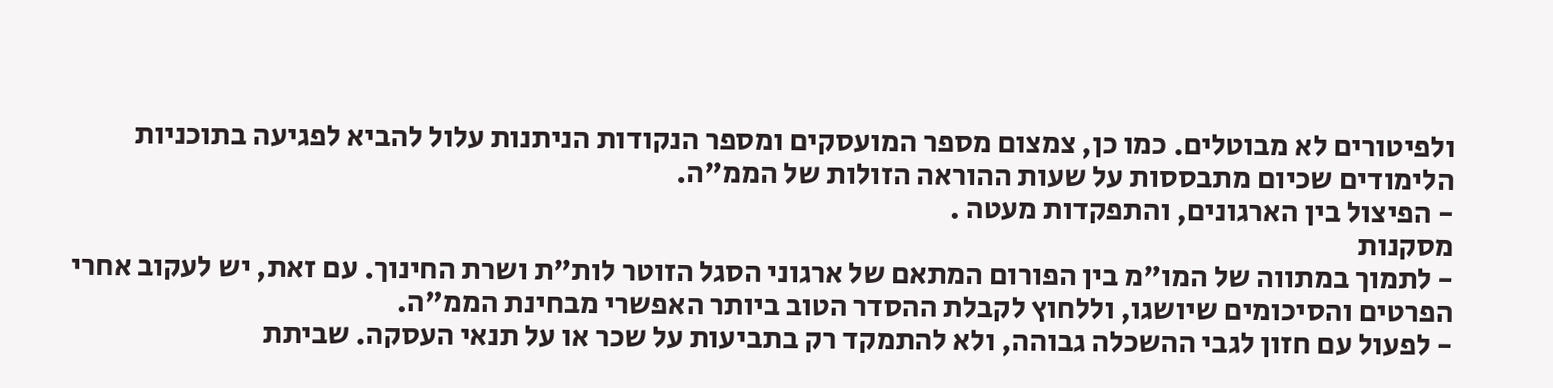ולפיטורים לא מבוטלים. כמו כן, צמצום מספר המועסקים ומספר הנקודות הניתנות עלול להביא לפגיעה בתוכניות הלימודים שכיום מתבססות על שעות ההוראה הזולות של הממ"ה.
- הפיצול בין הארגונים, והתפקדות מעטה .
מסקנות
- לתמוך במתווה של המו"מ בין הפורום המתאם של ארגוני הסגל הזוטר לות"ת ושרת החינוך. עם זאת, יש לעקוב אחרי הפרטים והסיכומים שיושגו, וללחוץ לקבלת ההסדר הטוב ביותר האפשרי מבחינת הממ"ה.
- לפעול עם חזון לגבי ההשכלה גבוהה, ולא להתמקד רק בתביעות על שכר או על תנאי העסקה. שביתת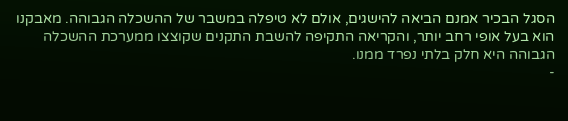הסגל הבכיר אמנם הביאה להישגים, אולם לא טיפלה במשבר של ההשכלה הגבוהה. מאבקנו הוא בעל אופי רחב יותר, והקריאה התקיפה להשבת התקנים שקוצצו ממערכת ההשכלה הגבוהה היא חלק בלתי נפרד ממנו.
-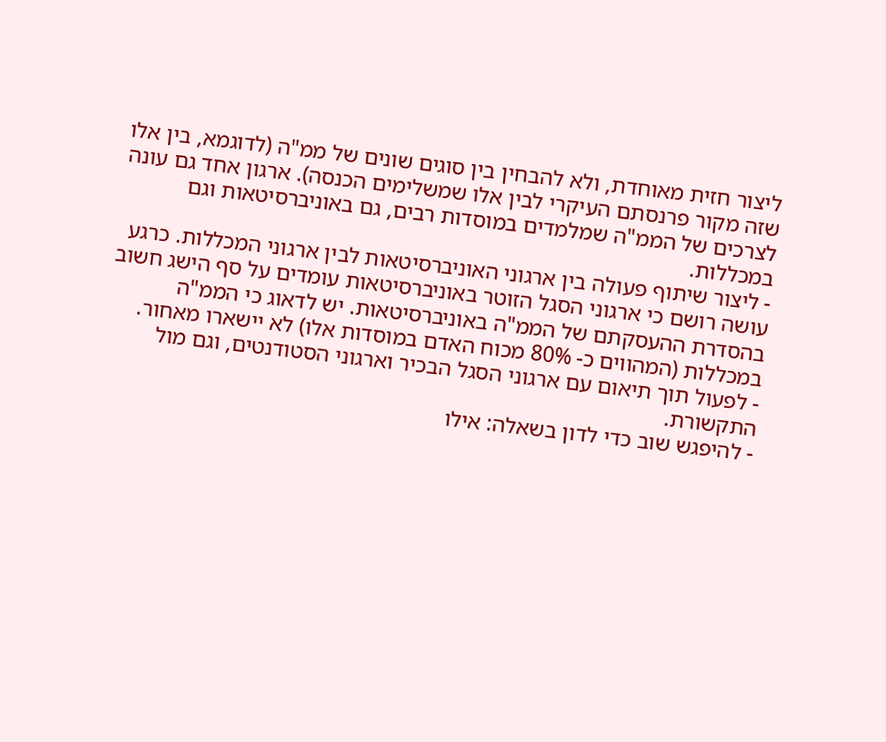ליצור חזית מאוחדת, ולא להבחין בין סוגים שונים של ממ"ה (לדוגמא, בין אלו שזה מקור פרנסתם העיקרי לבין אלו שמשלימים הכנסה). ארגון אחד גם עונה לצרכים של הממ"ה שמלמדים במוסדות רבים, גם באוניברסיטאות וגם במכללות.
- ליצור שיתוף פעולה בין ארגוני האוניברסיטאות לבין ארגוני המכללות. כרגע עושה רושם כי ארגוני הסגל הזוטר באוניברסיטאות עומדים על סף הישג חשוב בהסדרת ההעסקתם של הממ"ה באוניברסיטאות. יש לדאוג כי הממ"ה במכללות (המהווים כ- 80% מכוח האדם במוסדות אלו) לא יישארו מאחור.
- לפעול תוך תיאום עם ארגוני הסגל הבכיר וארגוני הסטודנטים, וגם מול התקשורת.
- להיפגש שוב כדי לדון בשאלה: אילו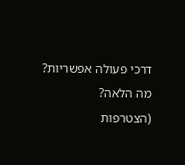דרכי פעולה אפשריות? מה הלאה?
(הצטרפות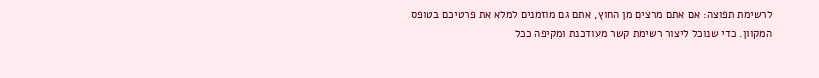לרשימת תפוצה: אם אתם מרצים מן החוץ, אתם גם מוזמנים למלא את פרטיכם בטופס המקוון. כדי שנוכל ליצור רשימת קשר מעודכנת ומקיפה ככל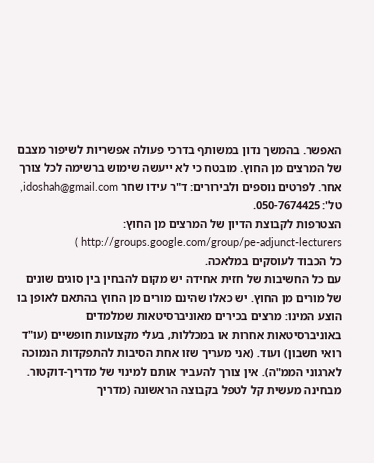האפשר. בהמשך נדון במשותף בדרכי פעולה אפשריות לשיפור מצבם של המרצים מן החוץ. מובטח כי לא ייעשה שימוש ברשימה לכל צורך אחר. לפרטים נוספים ולבירורים: ד"ר עידו שחר idoshah@gmail.com, טל': 050-7674425.
הצטרפות לקבוצת הדיון של המרצים מן החוץ: http://groups.google.com/group/pe-adjunct-lecturers )
כל הכבוד לעוסקים במלאכה.
עם כל החשיבות של חזית אחידה יש מקום להבחין בין סוגים שונים של מורים מן החוץ. יש כאלו שהינם מורים מן החוץ בהתאם לאופן בו הוצע המינו: מרצים בכירים מאוניברסיטאות שמלמדים באוניברסיטאות אחרות או במכללות, בעלי מקצועות חופשיים (עו"ד רואי חשבון) ועוד. (אני מעריך שזו אחת הסיבות להתפקדות הנמוכה לארגוני הממ"ה). אין צורך להעביר אותם למינוי של מדריך-דוקטור. מבחינה מעשית קל לטפל בקבוצה הראשונה (מדריך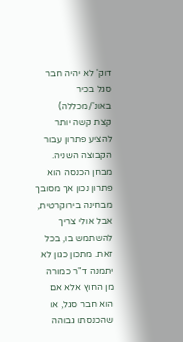דוק' לא יהיה חבר סגל בכיר באונ'/מכללה)
קצת קשה יותר להציע פתרון עבור הקבוצה השניה. מבחן הכנסה הוא פתרון נכון אך מסובך מבחינה בירוקרטית, אבל אולי צריך להשתמש בו, בכל זאת. מתכון כגון לא יתמנה ד"ר כמורה מן החוץ אלא אם הוא חבר סגל, או שהכנסתו גבוהה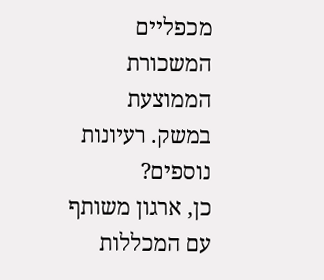מכפליים המשכורת הממוצעת במשק. רעיונות נוספים?
כן, ארגון משותף עם המכללות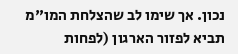נכון. אך שימו לב שהצלחת המו"מ תביא לפזור הארגון (לפחות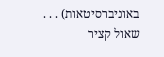באוניברסיטאות) . . .
שאול קציר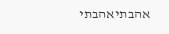אהבתיאהבתי